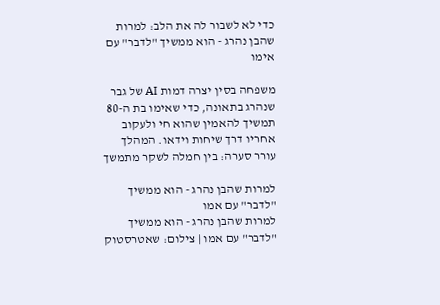כדי לא לשבור לה את הלב: למרות שהבן נהרג - הוא ממשיך "לדבר" עם אימו

משפחה בסין יצרה דמות AI של גבר שנהרג בתאונה, כדי שאימו בת ה-80 תמשיך להאמין שהוא חי ולעקוב אחריו דרך שיחות וידאו. המהלך עורר סערה: בין חמלה לשקר מתמשך

למרות שהבן נהרג - הוא ממשיך "לדבר" עם אמו
למרות שהבן נהרג - הוא ממשיך "לדבר" עם אמו | צילום: שאטרסטוק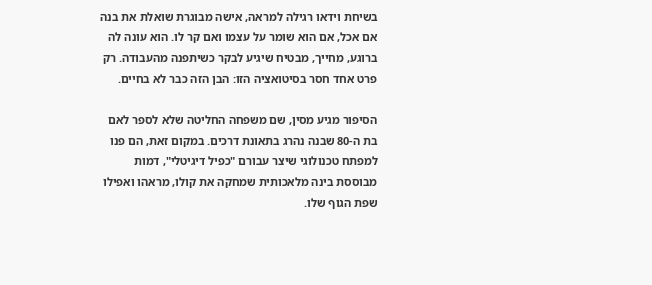בשיחת וידאו רגילה למראה, אישה מבוגרת שואלת את בנה אם אכל, אם הוא שומר על עצמו ואם קר לו. הוא עונה לה ברוגע, מחייך, מבטיח שיגיע לבקר כשיתפנה מהעבודה. רק פרט אחד חסר בסיטואציה הזו: הבן הזה כבר לא בחיים.

הסיפור מגיע מסין, שם משפחה החליטה שלא לספר לאם בת ה-80 שבנה נהרג בתאונת דרכים. במקום זאת, הם פנו למפתח טכנולוגי שיצר עבורם "כפיל דיגיטלי", דמות מבוססת בינה מלאכותית שמחקה את קולו, מראהו ואפילו שפת הגוף שלו.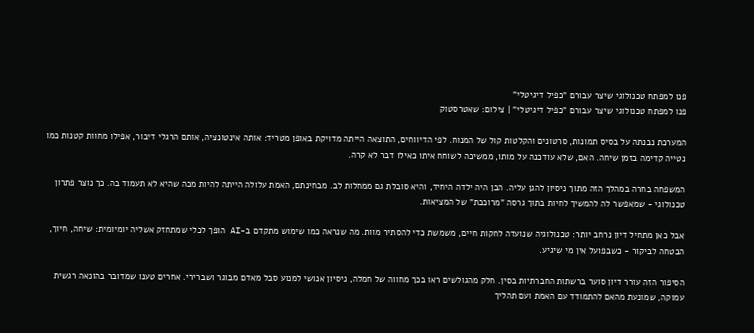פנו למפתח טכנולוגי שיצר עבורם "כפיל דיגיטלי"
פנו למפתח טכנולוגי שיצר עבורם "כפיל דיגיטלי" | צילום: שאטרסטוק

המערכת נבנתה על בסיס תמונות, סרטונים והקלטות קול של המנוח. לפי הדיווחים, התוצאה הייתה מדויקת באופן מטריד: אותה אינטונציה, אותם הרגלי דיבור, אפילו מחוות קטנות כמו נטייה קדימה בזמן שיחה. האם, שלא עודכנה על מותו, ממשיכה לשוחח איתו כאילו דבר לא קרה.

המשפחה בחרה במהלך הזה מתוך ניסיון להגן עליה. הבן היה ילדה היחיד, והיא סובלת גם ממחלות לב. מבחינתם, האמת עלולה הייתה להיות מכה שהיא לא תעמוד בה. כך נוצר פתרון טכנולוגי - שמאפשר לה להמשיך לחיות בתוך גרסה "מרוככת" של המציאות.

אבל כאן מתחיל דיון נרחב יותר: טכנולוגיה שנועדה לחקות חיים, משמשת כדי להסתיר מוות. מה שנראה כמו שימוש מתקדם ב-AI הופך לכלי שמתחזק אשליה יומיומית: שיחה, חיוך, הבטחה לביקור - כשבפועל אין מי שיגיע.

הסיפור הזה עורר דיון סוער ברשתות החברתיות בסין. חלק מהגולשים ראו בכך מחווה של חמלה, ניסיון אנושי למנוע סבל מאדם מבוגר ושברירי. אחרים טענו שמדובר בהונאה רגשית עמוקה, שמונעת מהאם להתמודד עם האמת ועם תהליך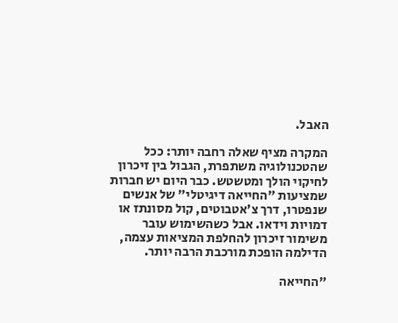האבל.

המקרה מציף שאלה רחבה יותר: ככל שהטכנולוגיה משתפרת, הגבול בין זיכרון לחיקוי הולך ומטשטש. כבר היום יש חברות שמציעות "החייאה דיגיטלי" של אנשים שנפטרו, דרך צ'אטבוטים, קול מסונתז או דמויות וידאו. אבל כשהשימוש עובר משימור זיכרון להחלפת המציאות עצמה, הדילמה הופכת מורכבת הרבה יותר.

"החייאה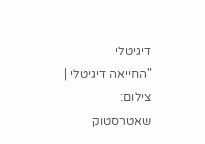דיגיטלי
"החייאה דיגיטלי | צילום: שאטרסטוק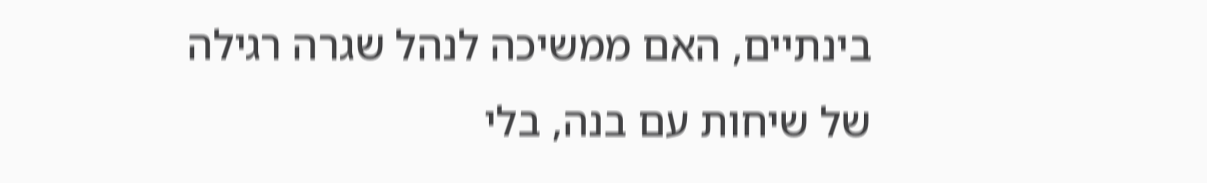בינתיים, האם ממשיכה לנהל שגרה רגילה של שיחות עם בנה, בלי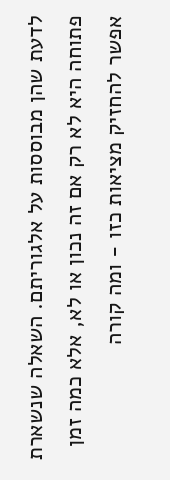לדעת שהן מבוססות על אלגוריתם. השאלה שנשארת פתוחה היא לא רק אם זה נכון או לא, אלא כמה זמן אפשר להחזיק מציאות כזו - ומה קורה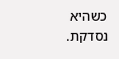כשהיא נסדקת.